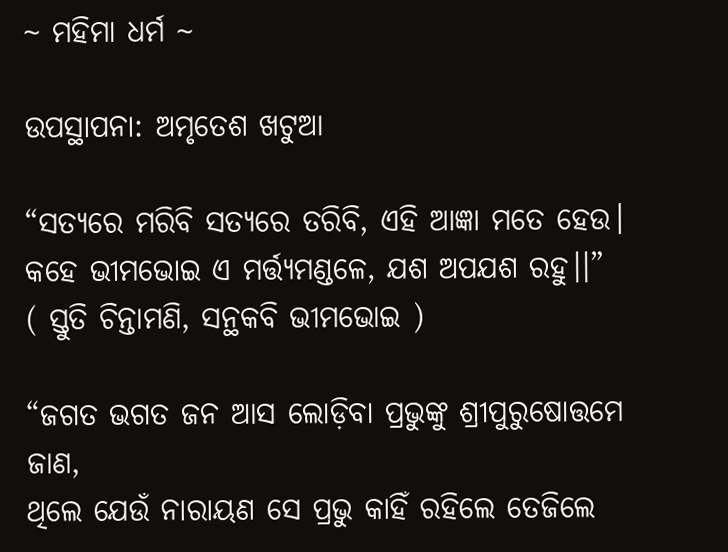~ ମହିମା ଧର୍ମ ~

ଉପସ୍ଥାପନା: ଅମୃତେଶ ଖଟୁଆ

“ସତ୍ୟରେ ମରିବି ସତ୍ୟରେ ତରିବି, ଏହି ଆଜ୍ଞା ମତେ ହେଉ।
କହେ ଭୀମଭୋଇ ଏ ମର୍ତ୍ତ୍ୟମଣ୍ଡଳେ, ଯଶ ଅପଯଶ ରହୁ।।”
( ସ୍ତୁତି ଚିନ୍ତାମଣି, ସନ୍ଥକବି ଭୀମଭୋଇ )

“ଜଗତ ଭଗତ ଜନ ଆସ ଲୋଡ଼ିବା ପ୍ରଭୁଙ୍କୁ ଶ୍ରୀପୁରୁଷୋତ୍ତମେ ଜାଣ,
ଥିଲେ ଯେଉଁ ନାରାୟଣ ସେ ପ୍ରଭୁ କାହିଁ ରହିଲେ ତେଜିଲେ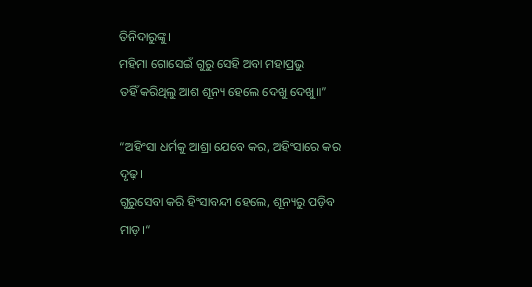ତିନିଦାରୁଙ୍କୁ।
ମହିମା ଗୋସେଇଁ ଗୁରୁ ସେହି ଅବା ମହାପ୍ରଭୁ
ତହିଁ କରିଥିଲୁ ଆଶ ଶୂନ୍ୟ ହେଲେ ଦେଖୁ ଦେଖୁ॥”

“ଅହିଂସା ଧର୍ମକୁ ଆଶ୍ରା ଯେବେ କର, ଅହିଂସାରେ କର ଦୃଢ଼।
ଗୁରୁସେବା କରି ହିଂସାବନ୍ଦୀ ହେଲେ, ଶୂନ୍ୟରୁ ପଡ଼ିବ ମାଡ଼।“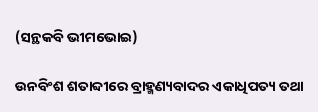(ସନ୍ଥକବି ଭୀମଭୋଇ)

ଉନବିଂଶ ଶତାବ୍ଦୀରେ ବ୍ରାହ୍ମଣ୍ୟବାଦର ଏକାଧିପତ୍ୟ ତଥା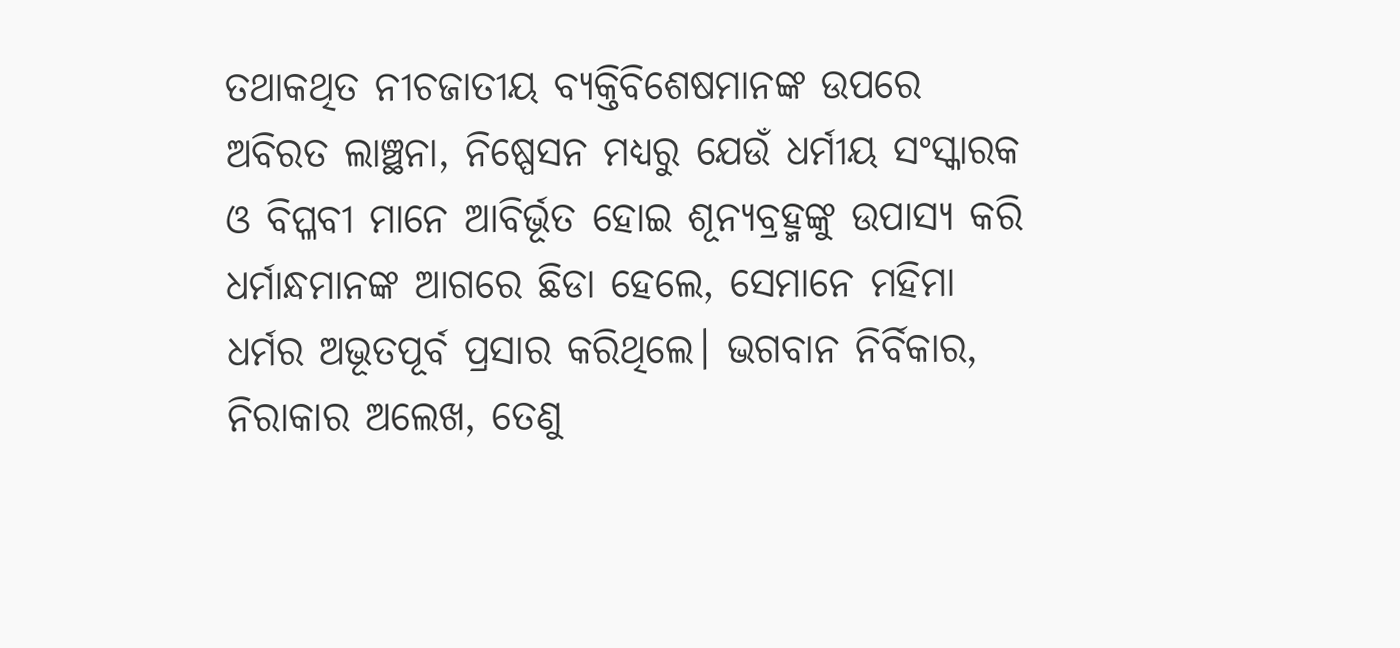ତଥାକଥିତ ନୀଚଜାତୀୟ ବ୍ୟକ୍ତିବିଶେଷମାନଙ୍କ ଉପରେ ଅବିରତ ଲାଞ୍ଛନା, ନିଷ୍ପେସନ ମଧ୍ୟରୁ ଯେଉଁ ଧର୍ମୀୟ ସଂସ୍କାରକ ଓ ବିପ୍ଳବୀ ମାନେ ଆବିର୍ଭୂତ ହୋଇ ଶୂନ୍ୟବ୍ରହ୍ମଙ୍କୁ ଉପାସ୍ୟ କରି ଧର୍ମାନ୍ଧମାନଙ୍କ ଆଗରେ ଛିଡା ହେଲେ, ସେମାନେ ମହିମା ଧର୍ମର ଅଭୂତପୂର୍ବ ପ୍ରସାର କରିଥିଲେ। ଭଗବାନ ନିର୍ବିକାର, ନିରାକାର ଅଲେଖ, ତେଣୁ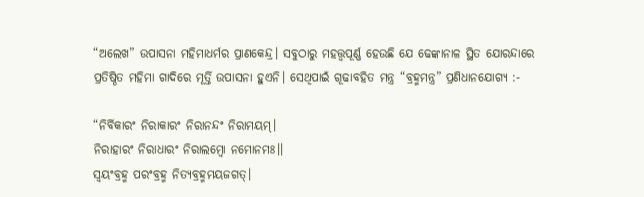“ଅଲେଖ” ଉପାସନା ମହିମାଧର୍ମର ପ୍ରାଣକେନ୍ଦ୍ର। ସବୁଠାରୁ ମହତ୍ତ୍ୱପୂର୍ଣ୍ଣ ହେଉଛି ଯେ ଢେଙ୍କାନାଳ ସ୍ଥିତ ଯୋରନ୍ଦାରେ ପ୍ରତିଷ୍ଠିତ ମହିମା ଗାଦିରେ ମୂର୍ତ୍ତି ଉପାସନା ହୁଏନି। ସେଥିପାଇଁ ଗୂଢାବହିତ ମନ୍ତ୍ର “ବ୍ରହ୍ମମନ୍ତ୍ର” ପ୍ରଣିଧାନଯୋଗ୍ୟ :-

“ନିର୍ବିକାରଂ ନିରାକାରଂ ନିରାନନ୍ଦଂ ନିରାମୟମ୍।
ନିରାହାରଂ ନିରାଧାରଂ ନିରାଲମ୍ବୋ ନମୋନମଃ।।
ସ୍ଵୟଂବ୍ରହ୍ମ ପରଂବ୍ରହ୍ମ ନିତ୍ୟବ୍ରହ୍ମମୟଜଗତ୍।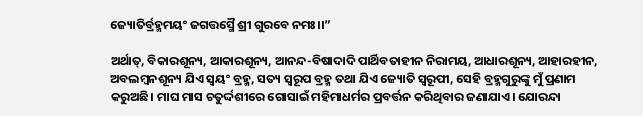ଜ୍ୟୋତିର୍ବ୍ରହ୍ମମୟଂ ଜଗତ୍ତସ୍ମୈ ଶ୍ରୀ ଗୁରବେ ନମଃ।।”

ଅର୍ଥାତ୍, ବିକାରଶୂନ୍ୟ, ଆକାରଶୂନ୍ୟ, ଆନନ୍ଦ-ବିଷାଦାଦି ପାର୍ଥିବତାହୀନ ନିରାମୟ, ଆଧାରଶୂନ୍ୟ, ଆହାରହୀନ, ଅବଲମ୍ବନଶୂନ୍ୟ ଯିଏ ସ୍ଵୟଂ ବ୍ରହ୍ମ, ସତ୍ୟ ସ୍ବରୂପ ବ୍ରହ୍ମ ତଥା ଯିଏ ଜ୍ୟୋତି ସ୍ଵରୂପୀ, ସେହି ବ୍ରହ୍ମଗୁରୁଙ୍କୁ ମୁଁ ପ୍ରଣାମ କରୁଅଛି। ମାଘ ମାସ ଚତୁର୍ଦ୍ଦଶୀରେ ଗୋସାଇଁ ମହିମାଧର୍ମର ପ୍ରବର୍ତ୍ତନ କରିଥିବାର ଜଣାଯାଏ। ଯୋରନ୍ଦା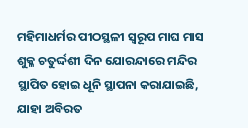ମହିମାଧର୍ମର ପୀଠସ୍ଥଳୀ ସ୍ଵରୂପ ମାଘ ମାସ ଶୁକ୍ଳ ଚତୁର୍ଦ୍ଦଶୀ ଦିନ ଯୋରନ୍ଦାରେ ମନ୍ଦିର ସ୍ଥାପିତ ହୋଇ ଧୂନି ସ୍ଥାପନା କରାଯାଇଛି, ଯାହା ଅବିରତ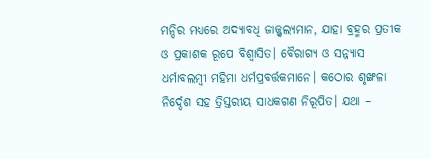ମନ୍ଦିର ମଧ୍ୟରେ ଅଦ୍ୟାବଧି ଜାଜ୍ଜ୍ୱଲ୍ୟମାନ, ଯାହା ବ୍ରହ୍ମର ପ୍ରତୀକ ଓ ପ୍ରକାଶକ ରୂପେ ବିଶ୍ବାସିତ। ବୈରାଗ୍ୟ ଓ ସନ୍ନ୍ୟାସ ଧର୍ମାବଲମ୍ବୀ ମହିମା ଧର୍ମପ୍ରବର୍ତ୍ତକମାନେ। କଠୋର ଶୃଙ୍ଖଳା ନିର୍ଦ୍ଦେଶ ସହ ତ୍ରିସ୍ତରୀୟ ସାଧକଗଣ ନିରୂପିତ। ଯଥା –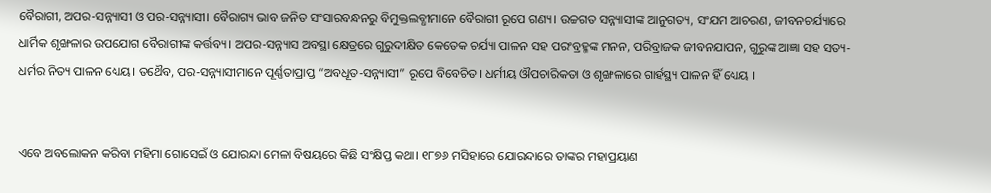ବୈରାଗୀ, ଅପର-ସନ୍ନ୍ୟାସୀ ଓ ପର-ସନ୍ନ୍ୟାସୀ। ବୈରାଗ୍ୟ ଭାବ ଜନିତ ସଂସାରବନ୍ଧନରୁ ବିମୁକ୍ତଲବ୍ଧୀମାନେ ବୈରାଗୀ ରୂପେ ଗଣ୍ୟ। ଉଚ୍ଚଗତ ସନ୍ନ୍ୟାସୀଙ୍କ ଆନୁଗତ୍ୟ, ସଂଯମ ଆଚରଣ, ଜୀବନଚର୍ଯ୍ୟାରେ ଧାର୍ମିକ ଶୃଙ୍ଖଳାର ଉପଯୋଗ ବୈରାଗୀଙ୍କ କର୍ତ୍ତବ୍ୟ। ଅପର-ସନ୍ନ୍ୟାସ ଅବସ୍ଥା କ୍ଷେତ୍ରରେ ଗୁରୁଦୀକ୍ଷିତ କେତେକ ଚର୍ଯ୍ୟା ପାଳନ ସହ ପରଂବ୍ରହ୍ମଙ୍କ ମନନ, ପରିବ୍ରାଜକ ଜୀବନଯାପନ, ଗୁରୁଙ୍କ ଆଜ୍ଞା ସହ ସତ୍ୟ-ଧର୍ମର ନିତ୍ୟ ପାଳନ ଧ୍ୟେୟ। ତଥୈବ, ପର-ସନ୍ନ୍ୟାସୀମାନେ ପୂର୍ଣ୍ଣତାପ୍ରାପ୍ତ “ଅବଧୂତ-ସନ୍ନ୍ୟାସୀ” ରୂପେ ବିବେଚିତ। ଧର୍ମୀୟ ଔପଚାରିକତା ଓ ଶୃଙ୍ଖଳାରେ ଗାର୍ହସ୍ଥ୍ୟ ପାଳନ ହିଁ ଧ୍ୟେୟ ।


ଏବେ ଅବଲୋକନ କରିବା ମହିମା ଗୋସେଇଁ ଓ ଯୋରନ୍ଦା ମେଳା ବିଷୟରେ କିଛି ସଂକ୍ଷିପ୍ତ କଥା। ୧୮୭୬ ମସିହାରେ ଯୋରନ୍ଦାରେ ତାଙ୍କର ମହାପ୍ରୟାଣ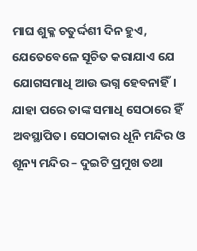ମାଘ ଶୁକ୍ଳ ଚତୁର୍ଦ୍ଦଶୀ ଦିନ ହୁଏ, ଯେତେବେଳେ ସୂଚିତ କରାଯାଏ ଯେ ଯୋଗସମାଧି ଆଉ ଭଗ୍ନ ହେବନାହିଁ। ଯାହା ପରେ ତାଙ୍କ ସମାଧି ସେଠାରେ ହିଁ ଅବସ୍ଥାପିତ। ସେଠାକାର ଧୂନି ମନ୍ଦିର ଓ ଶୂନ୍ୟ ମନ୍ଦିର – ଦୁଇଟି ପ୍ରମୁଖ ତଥା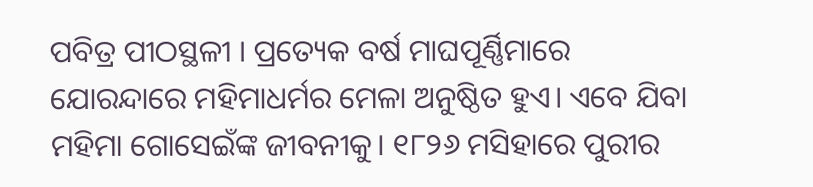ପବିତ୍ର ପୀଠସ୍ଥଳୀ । ପ୍ରତ୍ୟେକ ବର୍ଷ ମାଘପୂର୍ଣ୍ଣିମାରେ ଯୋରନ୍ଦାରେ ମହିମାଧର୍ମର ମେଳା ଅନୁଷ୍ଠିତ ହୁଏ। ଏବେ ଯିବା ମହିମା ଗୋସେଇଁଙ୍କ ଜୀବନୀକୁ। ୧୮୨୬ ମସିହାରେ ପୁରୀର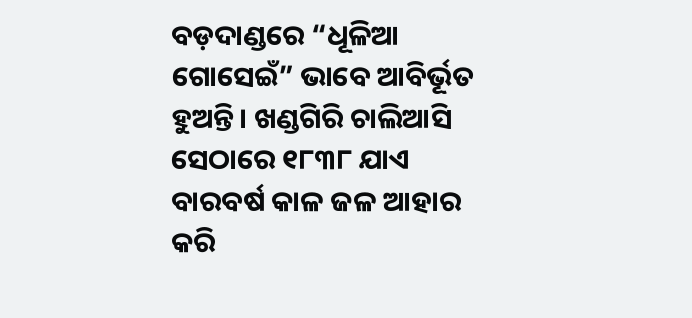ବଡ଼ଦାଣ୍ଡରେ “ଧୂଳିଆ ଗୋସେଇଁ” ଭାବେ ଆବିର୍ଭୂତ ହୁଅନ୍ତି। ଖଣ୍ଡଗିରି ଚାଲିଆସି ସେଠାରେ ୧୮୩୮ ଯାଏ ବାରବର୍ଷ କାଳ ଜଳ ଆହାର କରି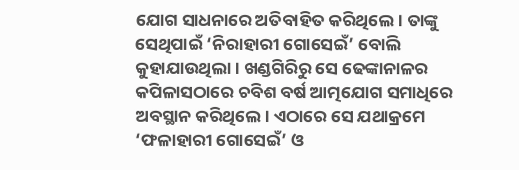ଯୋଗ ସାଧନାରେ ଅତିବାହିତ କରିଥିଲେ। ତାଙ୍କୁ ସେଥିପାଇଁ ‘ନିରାହାରୀ ଗୋସେଇଁ’ ବୋଲି କୁହାଯାଉଥିଲା। ଖଣ୍ଡଗିରିରୁ ସେ ଢେଙ୍କାନାଳର କପିଳାସଠାରେ ଚବିଶ ବର୍ଷ ଆତ୍ମଯୋଗ ସମାଧିରେ ଅବସ୍ଥାନ କରିଥିଲେ। ଏଠାରେ ସେ ଯଥାକ୍ରମେ ‘ଫଳାହାରୀ ଗୋସେଇଁ’ ଓ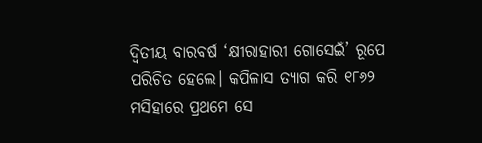ଦ୍ଵିତୀୟ ବାରବର୍ଷ ‘କ୍ଷୀରାହାରୀ ଗୋସେଇଁ’ ରୂପେ ପରିଚିତ ହେଲେ। କପିଳାସ ତ୍ୟାଗ କରି ୧୮୬୨ ମସିହାରେ ପ୍ରଥମେ ସେ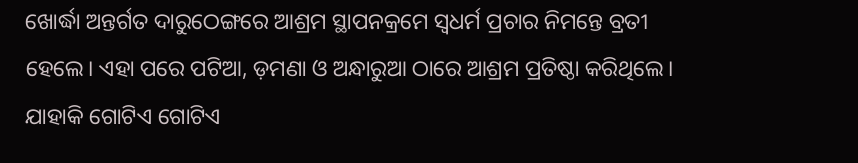ଖୋର୍ଦ୍ଧା ଅନ୍ତର୍ଗତ ଦାରୁଠେଙ୍ଗରେ ଆଶ୍ରମ ସ୍ଥାପନକ୍ରମେ ସ୍ଵଧର୍ମ ପ୍ରଚାର ନିମନ୍ତେ ବ୍ରତୀ ହେଲେ। ଏହା ପରେ ପଟିଆ, ଡ଼ମଣା ଓ ଅନ୍ଧାରୁଆ ଠାରେ ଆଶ୍ରମ ପ୍ରତିଷ୍ଠା କରିଥିଲେ। ଯାହାକି ଗୋଟିଏ ଗୋଟିଏ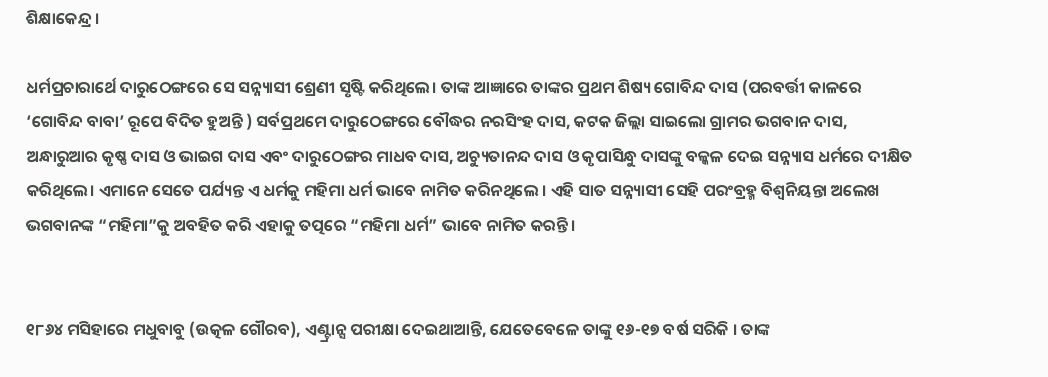ଶିକ୍ଷାକେନ୍ଦ୍ର ।

ଧର୍ମପ୍ରଚାରାର୍ଥେ ଦାରୁଠେଙ୍ଗରେ ସେ ସନ୍ନ୍ୟାସୀ ଶ୍ରେଣୀ ସୃଷ୍ଟି କରିଥିଲେ। ତାଙ୍କ ଆଜ୍ଞାରେ ତାଙ୍କର ପ୍ରଥମ ଶିଷ୍ୟ ଗୋବିନ୍ଦ ଦାସ (ପରବର୍ତ୍ତୀ କାଳରେ ‘ଗୋବିନ୍ଦ ବାବା’ ରୂପେ ବିଦିତ ହୁଅନ୍ତି ) ସର୍ବପ୍ରଥମେ ଦାରୁଠେଙ୍ଗରେ ବୌଦ୍ଧର ନରସିଂହ ଦାସ, କଟକ ଜିଲ୍ଲା ସାଇଲୋ ଗ୍ରାମର ଭଗବାନ ଦାସ, ଅନ୍ଧାରୁଆର କୃଷ୍ଣ ଦାସ ଓ ଭାଇଗ ଦାସ ଏବଂ ଦାରୁଠେଙ୍ଗର ମାଧବ ଦାସ, ଅଚ୍ୟୁତାନନ୍ଦ ଦାସ ଓ କୃପାସିନ୍ଧୁ ଦାସଙ୍କୁ ବଳ୍କଳ ଦେଇ ସନ୍ନ୍ୟାସ ଧର୍ମରେ ଦୀକ୍ଷିତ କରିଥିଲେ। ଏମାନେ ସେତେ ପର୍ଯ୍ୟନ୍ତ ଏ ଧର୍ମକୁ ମହିମା ଧର୍ମ ଭାବେ ନାମିତ କରିନଥିଲେ । ଏହି ସାତ ସନ୍ନ୍ୟାସୀ ସେହି ପରଂବ୍ରହ୍ମ ବିଶ୍ବନିୟନ୍ତା ଅଲେଖ ଭଗବାନଙ୍କ “ମହିମା”କୁ ଅବହିତ କରି ଏହାକୁ ତତ୍ପରେ “ମହିମା ଧର୍ମ” ଭାବେ ନାମିତ କରନ୍ତି।


୧୮୬୪ ମସିହାରେ ମଧୁବାବୁ (ଉତ୍କଳ ଗୌରବ), ଏଣ୍ଟ୍ରାନ୍ସ ପରୀକ୍ଷା ଦେଇଥାଆନ୍ତି, ଯେତେବେଳେ ତାଙ୍କୁ ୧୬-୧୭ ବର୍ଷ ସରିକି । ତାଙ୍କ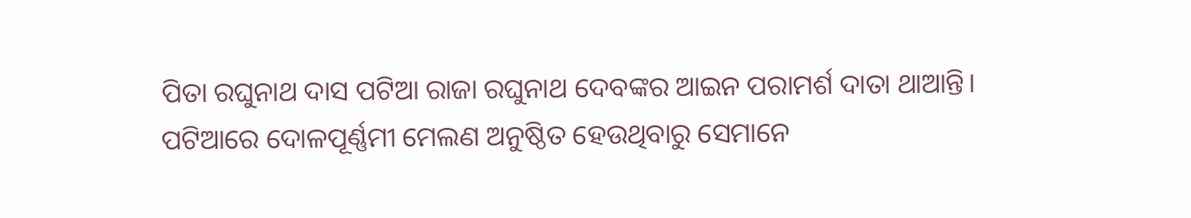ପିତା ରଘୁନାଥ ଦାସ ପଟିଆ ରାଜା ରଘୁନାଥ ଦେବଙ୍କର ଆଇନ ପରାମର୍ଶ ଦାତା ଥାଆନ୍ତି। ପଟିଆରେ ଦୋଳପୂର୍ଣ୍ଣମୀ ମେଲଣ ଅନୁଷ୍ଠିତ ହେଉଥିବାରୁ ସେମାନେ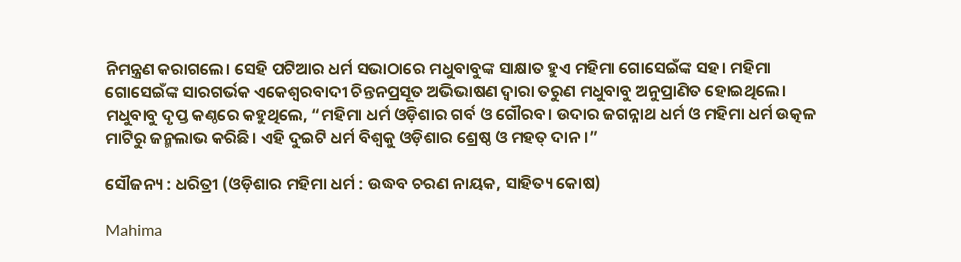ନିମନ୍ତ୍ରଣ କରାଗଲେ। ସେହି ପଟିଆର ଧର୍ମ ସଭାଠାରେ ମଧୁବାବୁଙ୍କ ସାକ୍ଷାତ ହୁଏ ମହିମା ଗୋସେଇଁଙ୍କ ସହ। ମହିମା ଗୋସେଇଁଙ୍କ ସାରଗର୍ଭକ ଏକେଶ୍ଵରବାଦୀ ଚିନ୍ତନପ୍ରସୂତ ଅଭିଭାଷଣ ଦ୍ଵାରା ତରୁଣ ମଧୁବାବୁ ଅନୁପ୍ରାଣିତ ହୋଇଥିଲେ। ମଧୁବାବୁ ଦୃପ୍ତ କଣ୍ଠରେ କହୁଥିଲେ, “ମହିମା ଧର୍ମ ଓଡ଼ିଶାର ଗର୍ବ ଓ ଗୌରବ। ଉଦାର ଜଗନ୍ନାଥ ଧର୍ମ ଓ ମହିମା ଧର୍ମ ଉତ୍କଳ ମାଟିରୁ ଜନ୍ମଲାଭ କରିଛି। ଏହି ଦୁଇଟି ଧର୍ମ ବିଶ୍ଵକୁ ଓଡ଼ିଶାର ଶ୍ରେଷ୍ଠ ଓ ମହତ୍ ଦାନ।”

ସୌଜନ୍ୟ : ଧରିତ୍ରୀ (ଓଡ଼ିଶାର ମହିମା ଧର୍ମ : ଉଦ୍ଧବ ଚରଣ ନାୟକ, ସାହିତ୍ୟ କୋଷ)

Mahima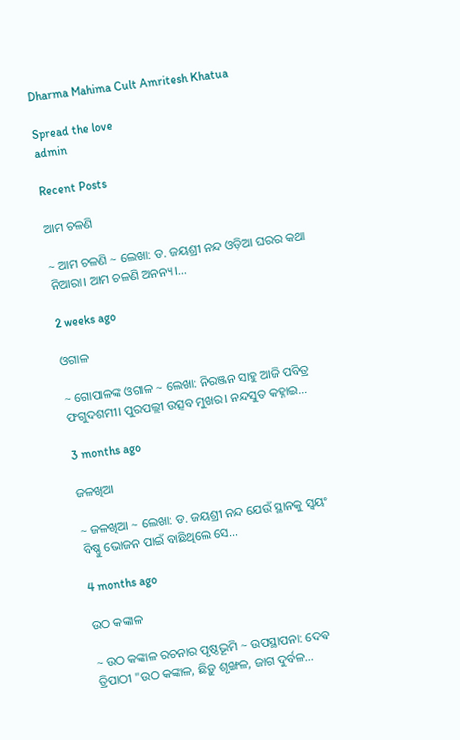Dharma Mahima Cult Amritesh Khatua

Spread the love
admin

Recent Posts

ଆମ ଚଳଣି

~ ଆମ ଚଳଣି ~ ଲେଖା: ଡ. ଜୟଶ୍ରୀ ନନ୍ଦ ଓଡ଼ିଆ ଘରର କଥା ନିଆରା। ଆମ ଚଳଣି ଅନନ୍ୟ।…

2 weeks ago

ଓଗାଳ

~ ଗୋପାଳଙ୍କ ଓଗାଳ ~ ଲେଖା: ନିରଞ୍ଜନ ସାହୁ ଆଜି ପବିତ୍ର ଫଗୁଦଶମୀ। ପୁରପଲ୍ଲୀ ଉତ୍ସବ ମୁଖର। ନନ୍ଦସୁତ କହ୍ନାଇ…

3 months ago

ଜଳଖିଆ

~ ଜଳଖିଆ ~ ଲେଖା: ଡ. ଜୟଶ୍ରୀ ନନ୍ଦ ଯେଉଁ ସ୍ଥାନକୁ ସ୍ବୟଂ ବିଷ୍ଣୁ ଭୋଜନ ପାଇଁ ବାଛିଥିଲେ ସେ…

4 months ago

ଉଠ କଙ୍କାଳ

~ ଉଠ କଙ୍କାଳ ରଚନାର ପୃଷ୍ଠଭୂମି ~ ଉପସ୍ଥାପନା: ଦେଵ ତ୍ରିପାଠୀ "ଉଠ କଙ୍କାଳ, ଛିଡ଼ୁ ଶୃଙ୍ଖଳ, ଜାଗ ଦୁର୍ବଳ…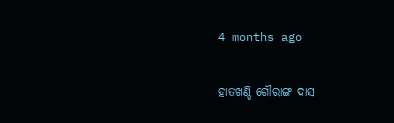4 months ago

ହାତଖଣ୍ଡି ଗୌରାଙ୍ଗ ଦାସ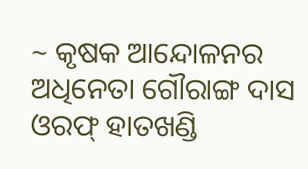~ କୃଷକ ଆନ୍ଦୋଳନର ଅଧିନେତା ଗୌରାଙ୍ଗ ଦାସ ଓରଫ୍ ହାତଖଣ୍ଡି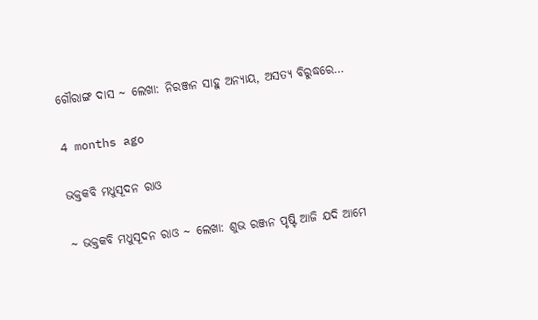ଗୌରାଙ୍ଗ ଦାସ ~ ଲେଖା: ନିରଞ୍ଜନ ସାହୁ ଅନ୍ୟାୟ, ଅସତ୍ୟ ବିରୁଦ୍ଧରେ…

4 months ago

ଭକ୍ତକବି ମଧୁସୂଦନ ରାଓ

~ ଭକ୍ତକବି ମଧୁସୂଦନ ରାଓ ~ ଲେଖା: ଶୁଭ ରଞ୍ଜନ ପୃଷ୍ଟି ଆଜି ଯଦି ଆମେ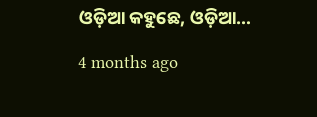ଓଡ଼ିଆ କହୁଛେ, ଓଡ଼ିଆ…

4 months ago